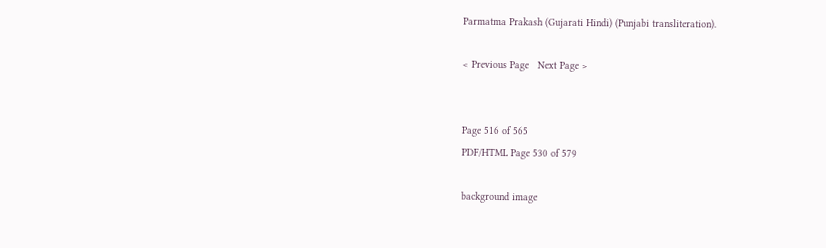Parmatma Prakash (Gujarati Hindi) (Punjabi transliteration).

< Previous Page   Next Page >


Page 516 of 565
PDF/HTML Page 530 of 579

background image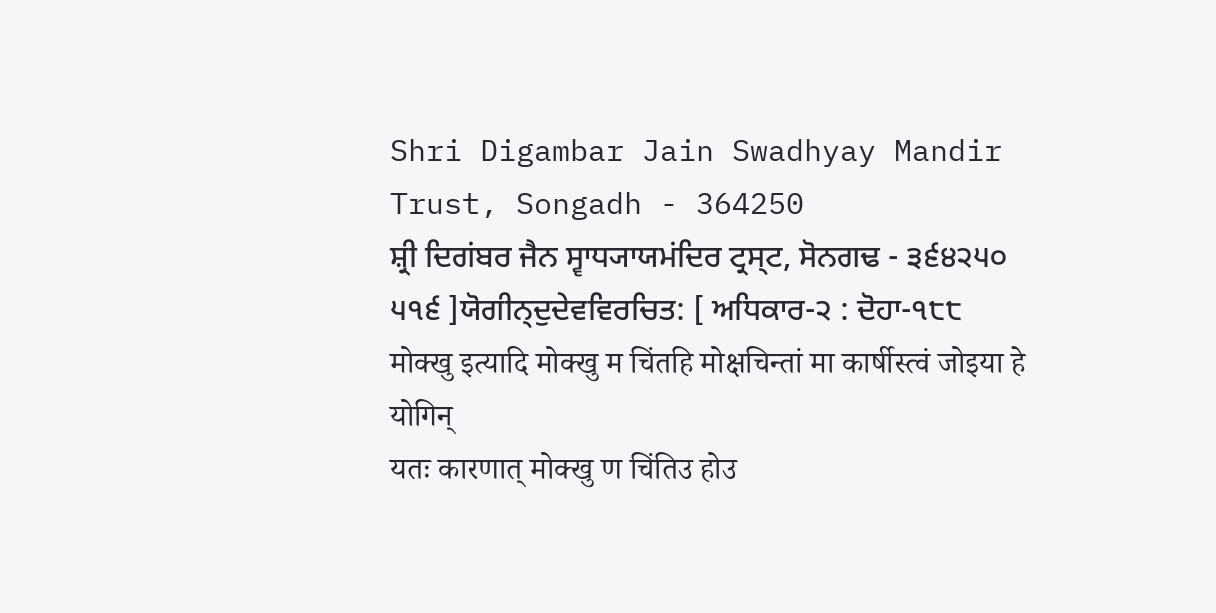Shri Digambar Jain Swadhyay Mandir Trust, Songadh - 364250
ਸ਼੍ਰੀ ਦਿਗਂਬਰ ਜੈਨ ਸ੍ਵਾਧ੍ਯਾਯਮਂਦਿਰ ਟ੍ਰਸ੍ਟ, ਸੋਨਗਢ - ੩੬੪੨੫੦
੫੧੬ ]ਯੋਗੀਨ੍ਦੁਦੇਵਵਿਰਚਿਤ: [ ਅਧਿਕਾਰ-੨ : ਦੋਹਾ-੧੮੮
मोक्खु इत्यादि मोक्खु म चिंतहि मोक्षचिन्तां मा कार्षीस्त्वं जोइया हे योगिन्
यतः कारणात् मोक्खु ण चिंतिउ होउ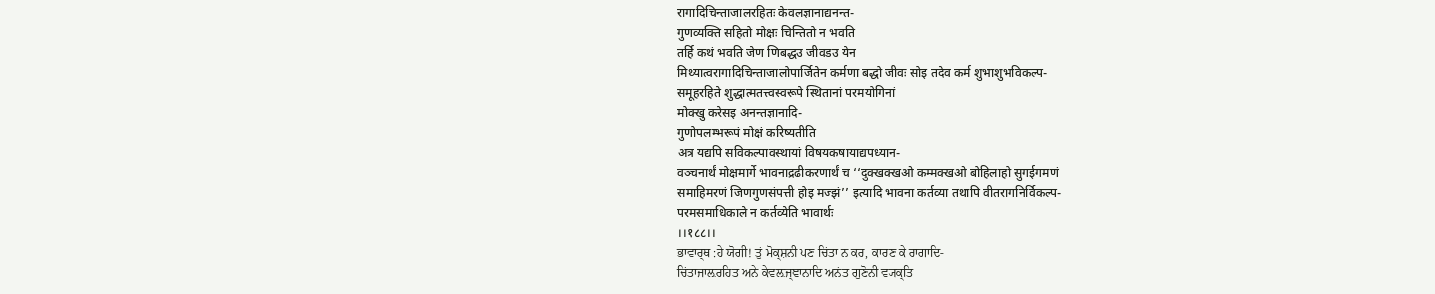रागादिचिन्ताजालरहितः केवलज्ञानाद्यनन्त-
गुणव्यक्ति सहितो मोक्षः चिन्तितो न भवति
तर्हि कथं भवति जेण णिबद्धउ जीवडउ येन
मिथ्यात्वरागादिचिन्ताजालोपार्जितेन कर्मणा बद्धो जीवः सोइ तदेव कर्म शुभाशुभविकल्प-
समूहरहिते शुद्धात्मतत्त्वस्वरूपे स्थितानां परमयोगिनां
मोक्खु करेसइ अनन्तज्ञानादि-
गुणोपलम्भरूपं मोक्षं करिष्यतीति
अत्र यद्यपि सविकल्पावस्थायां विषयकषायाद्यपध्यान-
वञ्चनार्थं मोक्षमार्गे भावनाद्रढीकरणार्थं च ‘‘दुक्खक्खओ कम्मक्खओ बोहिलाहो सुगईगमणं
समाहिमरणं जिणगुणसंपत्ती होइ मज्झं’’ इत्यादि भावना कर्तव्या तथापि वीतरागनिर्विकल्प-
परमसमाधिकाले न कर्तव्येति भावार्थः
।।१८८।।
ਭਾਵਾਰ੍ਥ :ਹੇ ਯੋਗੀ! ਤੁਂ ਮੋਕ੍ਸ਼ਨੀ ਪਣ ਚਿਂਤਾ ਨ ਕਰ, ਕਾਰਣ ਕੇ ਰਾਗਾਦਿ-
ਚਿਂਤਾਜਾਲ਼ਰਹਿਤ ਅਨੇ ਕੇਵਲ਼ਜ੍ਞਾਨਾਦਿ ਅਨਂਤ ਗੁਣੋਨੀ ਵ੍ਯਕ੍ਤਿ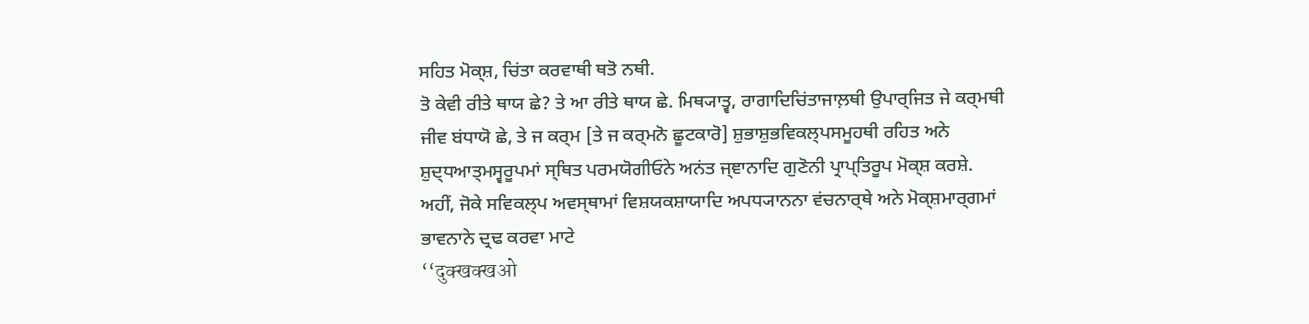ਸਹਿਤ ਮੋਕ੍ਸ਼, ਚਿਂਤਾ ਕਰਵਾਥੀ ਥਤੋ ਨਥੀ.
ਤੋ ਕੇਵੀ ਰੀਤੇ ਥਾਯ ਛੇ? ਤੇ ਆ ਰੀਤੇ ਥਾਯ ਛੇ. ਮਿਥ੍ਯਾਤ੍ਵ, ਰਾਗਾਦਿਚਿਂਤਾਜਾਲ਼ਥੀ ਉਪਾਰ੍ਜਿਤ ਜੇ ਕਰ੍ਮਥੀ
ਜੀਵ ਬਂਧਾਯੋ ਛੇ, ਤੇ ਜ ਕਰ੍ਮ [ਤੇ ਜ ਕਰ੍ਮਨੋ ਛੂਟਕਾਰੋ] ਸ਼ੁਭਾਸ਼ੁਭਵਿਕਲ੍ਪਸਮੂਹਥੀ ਰਹਿਤ ਅਨੇ
ਸ਼ੁਦ੍ਧਆਤ੍ਮਸ੍ਵਰੂਪਮਾਂ ਸ੍ਥਿਤ ਪਰਮਯੋਗੀਓਨੇ ਅਨਂਤ ਜ੍ਞਾਨਾਦਿ ਗੁਣੋਨੀ ਪ੍ਰਾਪ੍ਤਿਰੂਪ ਮੋਕ੍ਸ਼ ਕਰਸ਼ੇ.
ਅਹੀਂ, ਜੋਕੇ ਸਵਿਕਲ੍ਪ ਅਵਸ੍ਥਾਮਾਂ ਵਿਸ਼ਯਕਸ਼ਾਯਾਦਿ ਅਪਧ੍ਯਾਨਨਾ ਵਂਚਨਾਰ੍ਥੇ ਅਨੇ ਮੋਕ੍ਸ਼ਮਾਰ੍ਗਮਾਂ
ਭਾਵਨਾਨੇ ਦ੍ਰਢ ਕਰਵਾ ਮਾਟੇ
‘‘दुक्खक्खओ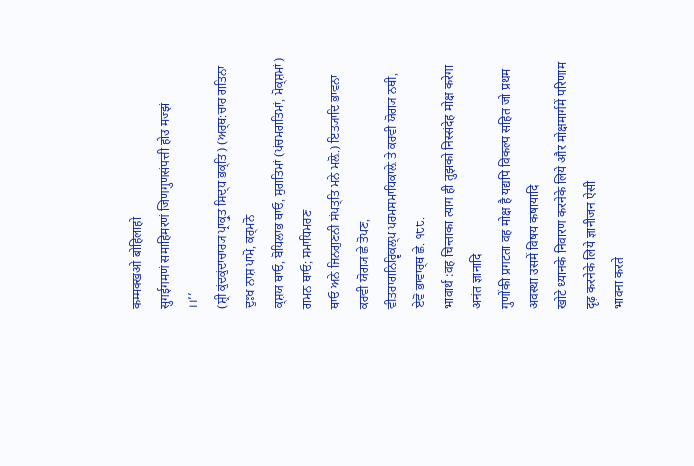कम्मक्खओ बोहिलाहो
सुगईगमणं समाहिमरणं जिणगुणसंपत्ती होउ मज्झं
।।’’
(ਸ਼੍ਰੀ ਕੁਂਦਕੁਂਦਾਚਾਰ੍ਯ ਪ੍ਰਾਕ੍ਰੁਤ ਸਿਦ੍ਧ ਭਕ੍ਤਿ) (ਅਰ੍ਥ:ਚਾਰ ਗਤਿਨਾ ਦੁਃਖ ਨਾਸ਼ ਪਾਮੋ, ਕਰ੍ਮਨੋ
ਕ੍ਸ਼ਯ ਥਾਓ, ਬੋਧਿਲਾਭ ਥਾਓ, ਸੁਗਤਿਮਾਂ (ਪਂਚਮਗਤਿਮਾਂ, ਮੋਕ੍ਸ਼ਮਾਂ) ਗਮਨ ਥਾਓ; ਸਮਾਧਿਮਰਣ
ਥਾਓ ਅਨੇ ਜਿਨਗੁਣਨੀ ਸਂਪਤ੍ਤਿ ਮਨੇ ਮਲ਼ੋ.) ਇਤ੍ਯਾਦਿ ਭਾਵਨਾ ਕਰਵੀ ਯੋਗ੍ਯ ਛੇ ਤੋਪਣ,
ਵੀਤਰਾਗਨਿਰ੍ਵਿਕਲ੍ਪ ਪਰਮਸਮਾਧਿਕਾਲ਼ੇ ਤੇ ਕਰਵੀ ਯੋਗ੍ਯ ਨਥੀ, ਏਵੋ ਭਾਵਾਰ੍ਥ ਛੇ. ੧੮੮.
भावार्थ :वह चिन्ताका त्याग ही तुझको निस्संदेह मोक्ष करेगा अनंत ज्ञानादि
गुणोंकी प्रगटता वह मोक्ष है यद्यपि विकल्प सहित जो प्रथम अवस्था उसमें विषय कषायादि
खोटे ध्यानके निवारण करनेके लिये और मोक्षमार्गमें परिणाम दृढ़ करनेके लिये ज्ञानीजन ऐसी
भावना करते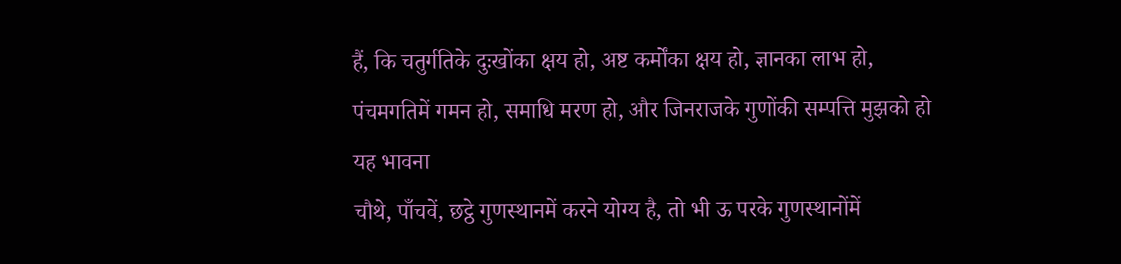हैं, कि चतुर्गतिके दुःखोंका क्षय हो, अष्ट कर्मोंका क्षय हो, ज्ञानका लाभ हो,
पंचमगतिमें गमन हो, समाधि मरण हो, और जिनराजके गुणोंकी सम्पत्ति मुझको हो
यह भावना
चौथे, पाँचवें, छट्ठे गुणस्थानमें करने योग्य है, तो भी ऊ परके गुणस्थानोंमें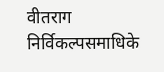वीतराग
निर्विकल्पसमाधिके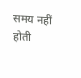समय नहीं होती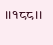।।१८८।।